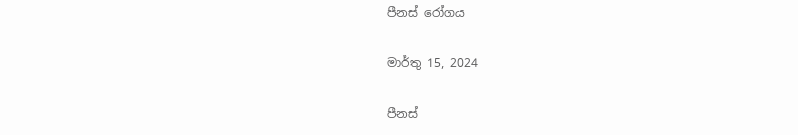පීනස් රෝගය

මාර්තු 15, 2024

පීනස්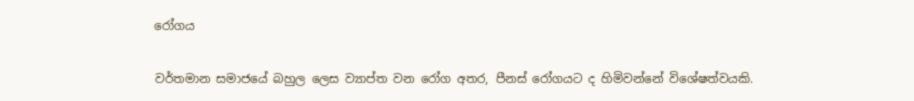රෝගය

වර්තමාන සමාජයේ බහුල ලෙස ව්‍යාප්ත වන රෝග අතර, පීනස් රෝගයට ද හිමිවන්නේ විශේෂත්වයකි.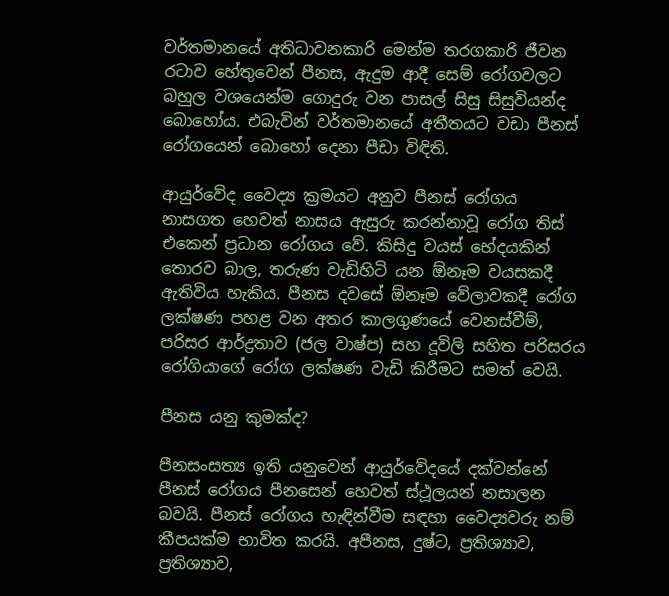වර්තමානයේ අතිධාවනකාරි මෙන්ම තරගකාරි ජීවන රටාව හේතුවෙන් පීනස, ඇදුම ආදී සෙම් රෝගවලට බහුල වශයෙන්ම ගොදුරු වන පාසල් සිසු සිසුවියන්ද බොහෝය. එබැවින් වර්තමානයේ අතීතයට වඩා පීනස් රෝගයෙන් බොහෝ දෙනා පීඩා විඳිති.

ආයුර්වේද වෛද්‍ය ක්‍රමයට අනුව පීනස් රෝගය නාසගත හෙවත් නාසය ඇසුරු කරන්නාවූ රෝග තිස් එකෙන් ප්‍රධාන රෝගය වේ. කිසිදු වයස් භේදයකින් තොරව බාල, තරුණ වැඩිහිටි යන ඕනෑම වයසකදී ඇතිවිය හැකිය. පීනස දවසේ ඕනෑම වේලාවකදී රෝග ලක්ෂණ පහළ වන අතර කාලගුණයේ වෙනස්වීම්, පරිසර ආර්ද්‍රතාව (ජල වාෂ්ප) සහ දූවිලි සහිත පරිසරය රෝගියාගේ රෝග ලක්ෂණ වැඩි කිරීමට සමත් වෙයි.

පීනස යනු කුමක්ද?

පීනසංසත්‍ය ඉති යනුවෙන් ආයුර්වේදයේ දක්වන්නේ පීනස් රෝගය පීනසෙන් හෙවත් ස්ථූලයන් නසාලන බවයි. පීනස් රෝගය හැඳින්වීම සඳහා වෛද්‍යවරු නම් කීපයක්ම භාවිත කරයි. අපීනස, දුෂ්ට, ප්‍රතිශ්‍යාව, ප්‍රතිශ්‍යාව,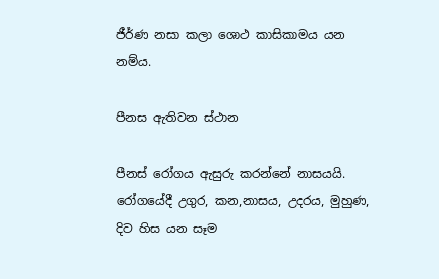ජීර්ණ නසා කලා ශොථ කාසිකාමය යන නම්ය.

පීනස ඇතිවන ස්ථාන

පීනස් රෝගය ඇසුරු කරන්නේ නාසයයි. රෝගයේදී උගුර, කන,නාසය, උදරය, මුහුණ, දිව හිස යන සෑම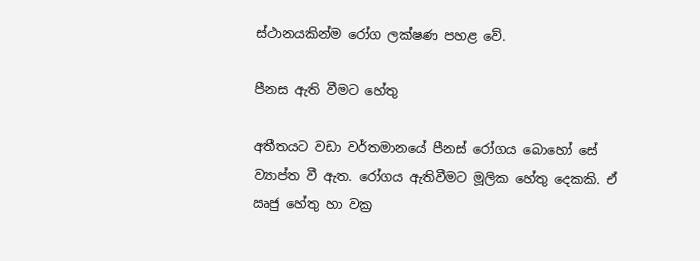ස්ථානයකින්ම රෝග ලක්ෂණ පහළ වේ.

පීනස ඇති වීමට හේතු

අතීතයට වඩා වර්තමානයේ පීනස් රෝගය බොහෝ සේ ව්‍යාප්ත වී ඇත. රෝගය ඇතිවීමට මූලික හේතු දෙකකි. ඒ ඍජු හේතු හා වක්‍ර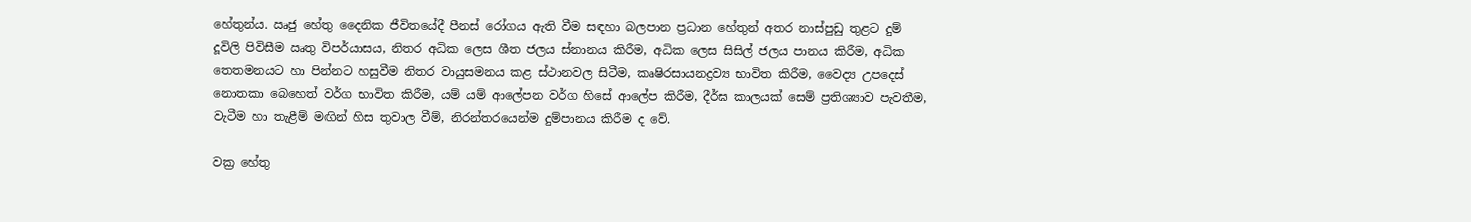හේතුන්ය. ඍජු හේතු දෛනික ජීවිතයේදී පීනස් රෝගය ඇති වීම සඳහා බලපාන ප්‍රධාන හේතුන් අතර නාස්පුඩු තුළට දුම් දූවිලි පිවිසීම ඍතු විපර්යාසය, නිතර අධික ලෙස ශීත ජලය ස්නානය කිරීම, අධික ලෙස සිසිල් ජලය පානය කිරීම, අධික තෙතමනයට හා පින්නට හසුවීම නිතර වායුසමනය කළ ස්ථානවල සිටීම, කෘෂිරසායනද්‍රව්‍ය භාවිත කිරීම, වෛද්‍ය උපදෙස් නොතකා බෙහෙත් වර්ග භාවිත කිරීම, යම් යම් ආලේපන වර්ග හිසේ ආලේප කිරීම, දීර්ඝ කාලයක් සෙම් ප්‍රතිශ්‍යාව පැවතීම, වැටීම හා තැළීම් මඟින් හිස තුවාල වීම්, නිරන්තරයෙන්ම දුම්පානය කිරීම ද වේ.

වක්‍ර හේතු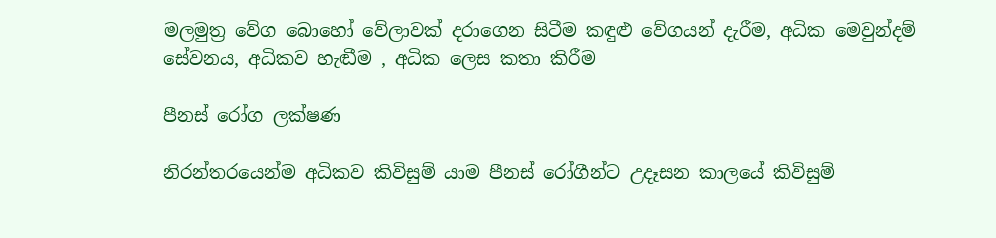මලමුත්‍ර වේග බොහෝ වේලාවක් දරාගෙන සිටීම කඳුළු වේගයන් දැරීම, අධික මෙවුන්දම් සේවනය, අධිකව හැඬීම , අධික ලෙස කතා කිරීම

පීනස් රෝග ලක්ෂණ

නිරන්තරයෙන්ම අධිකව කිවිසුම් යාම පීනස් රෝගීන්ට උදෑසන කාලයේ කිවිසුම්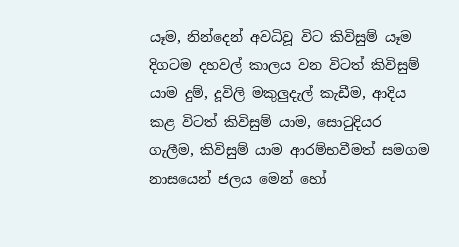යෑම, නින්දෙන් අවධිවූ විට කිවිසුම් යෑම දිගටම දහවල් කාලය වන විටත් කිවිසුම් යාම දුම්, දූවිලි මකුලුදැල් කැඩීම, ආදිය කළ විටත් කිවිසුම් යාම, සොටුදියර ගැලීම, කිවිසුම් යාම ආරම්භවීමත් සමගම නාසයෙන් ජලය මෙන් හෝ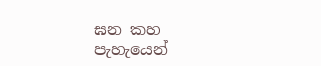ඝන කහ පැහැයෙන්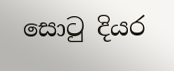සොටු දියර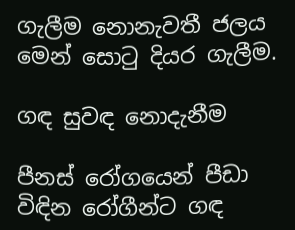ගැලීම නොනැවතී ජලය මෙන් සොටු දියර ගැලීම.

ගඳ සුවඳ නොදැනීම

පීනස් රෝගයෙන් පීඩා විඳින රෝගීන්ට ගඳ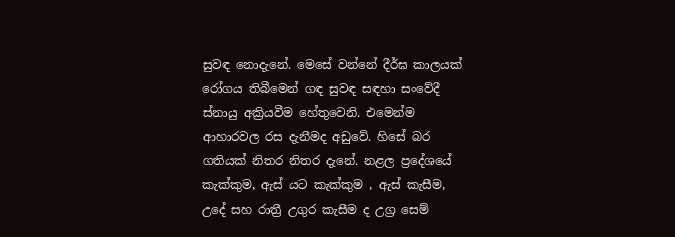සුවඳ නොදැනේ. මෙසේ වන්නේ දීර්ඝ කාලයක් රෝගය තිබීමෙන් ගඳ සුවඳ සඳහා සංවේදී ස්නායු අක්‍රියවීම හේතුවෙනි. එමෙන්ම ආහාරවල රස දැනීමද අඩුවේ. හිසේ බර ගතියක් නිතර නිතර දැනේ. නළල ප්‍රදේශයේ කැක්කුම, ඇස් යට කැක්කුම , ඇස් කැසීම, උදේ සහ රාත්‍රී උගුර කැසීම ද උග්‍ර සෙම්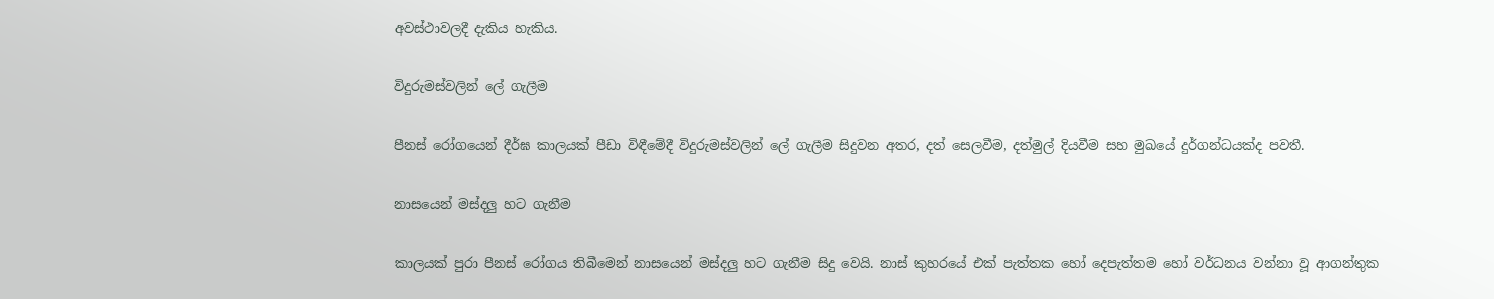අවස්ථාවලදී දැකිය හැකිය.

විදුරුමස්වලින් ලේ ගැලීම

පීනස් රෝගයෙන් දීර්ඝ කාලයක් පීඩා විඳීමේදී විදුරුමස්වලින් ලේ ගැලීම සිදුවන අතර, දත් සෙලවීම, දත්මුල් දියවීම සහ මුඛයේ දුර්ගන්ධයක්ද පවතී.

නාසයෙන් මස්දලු හට ගැනීම

කාලයක් පුරා පීනස් රෝගය තිබීමෙන් නාසයෙන් මස්දලු හට ගැනීම සිදු වෙයි. නාස් කුහරයේ එක් පැත්තක හෝ දෙපැත්තම හෝ වර්ධනය වන්නා වූ ආගන්තුක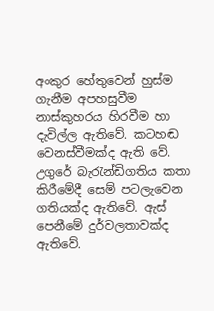අංකුර හේතුවෙන් හුස්ම ගැනීම අපහසුවීම නාස්කුහරය හිරවීම හා දැවිල්ල ඇතිවේ. කටහඬ වෙනස්වීමක්ද ඇති වේ. උගුරේ බැරැන්ඩිගතිය කතා කිරීමේදී සෙම් පටලැවෙන ගතියක්ද ඇතිවේ. ඇස් පෙනීමේ දුර්වලතාවක්ද ඇතිවේ.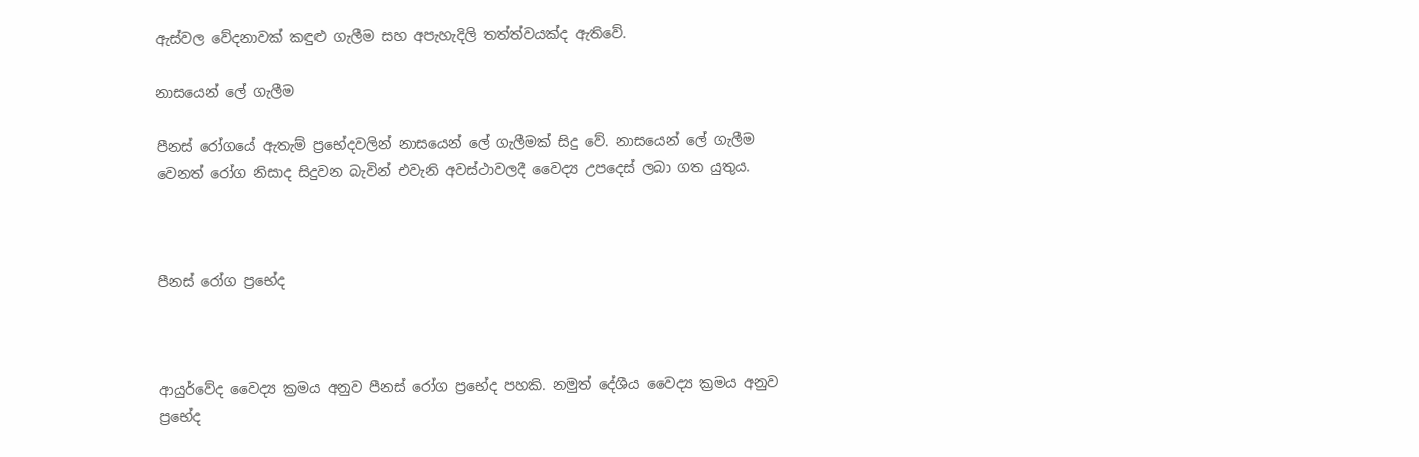ඇස්වල වේදනාවක් කඳුළු ගැලීම සහ අපැහැදිලි තත්ත්වයක්ද ඇතිවේ.

නාසයෙන් ලේ ගැලීම

පීනස් රෝගයේ ඇතැම් ප්‍රභේදවලින් නාසයෙන් ලේ ගැලීමක් සිදු වේ. නාසයෙන් ලේ ගැලීම වෙනත් රෝග නිසාද සිදුවන බැවින් එවැනි අවස්ථාවලදී වෛද්‍ය උපදෙස් ලබා ගත යුතුය.



පීනස් රෝග ප්‍රභේද



ආයුර්වේද වෛද්‍ය ක්‍රමය අනුව පීනස් රෝග ප්‍රභේද පහකි. නමුත් දේශීය වෛද්‍ය ක්‍රමය අනුව ප්‍රභේද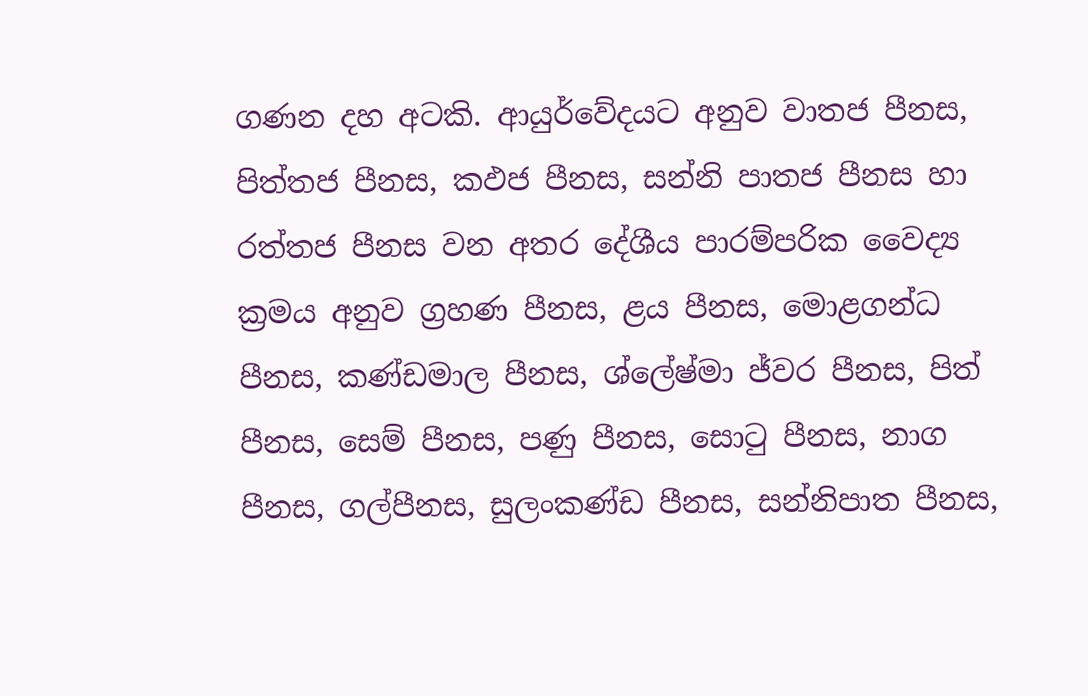ගණන දහ අටකි. ආයුර්වේදයට අනුව වාතජ පීනස, පිත්තජ පීනස, කඵජ පීනස, සන්නි පාතජ පීනස හා රත්තජ පීනස වන අතර දේශීය පාරම්පරික වෛද්‍ය ක්‍රමය අනුව ග්‍රහණ පීනස, ළය පීනස, මොළගන්ධ පීනස, කණ්ඩමාල පීනස, ශ්ලේෂ්මා ජ්වර පීනස, පිත් පීනස, සෙම් පීනස, පණු පීනස, සොටු පීනස, නාග පීනස, ගල්පීනස, සුලංකණ්ඩ පීනස, සන්නිපාත පීනස,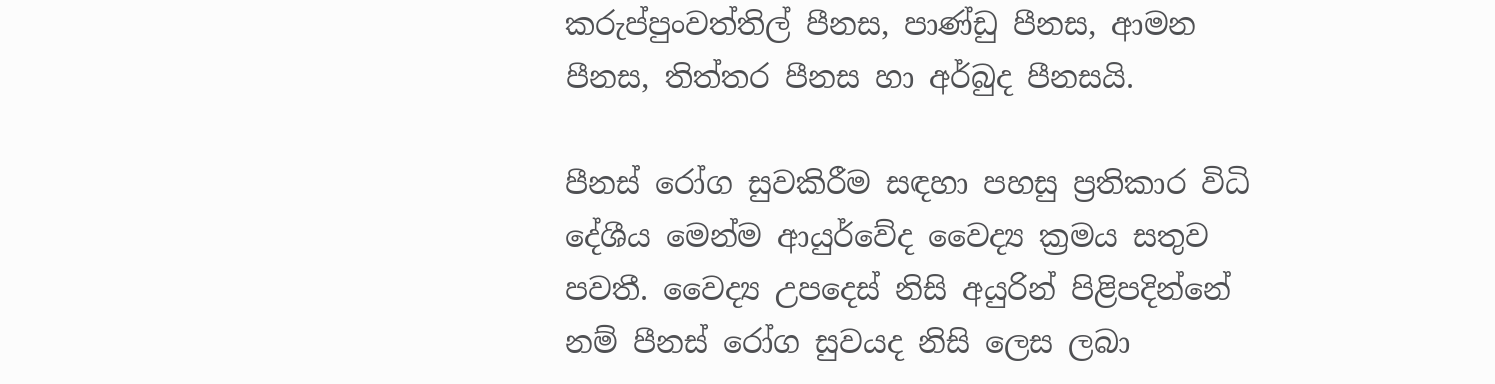කරුප්පුංවත්තිල් පීනස, පාණ්ඩු පීනස, ආමන පීනස, තිත්තර පීනස හා අර්බුද පීනසයි.

පීනස් රෝග සුවකිරීම සඳහා පහසු ප්‍රතිකාර විධි දේශීය මෙන්ම ආයුර්වේද වෛද්‍ය ක්‍රමය සතුව පවතී. වෛද්‍ය උපදෙස් නිසි අයුරින් පිළිපදින්නේ නම් පීනස් රෝග සුවයද නිසි ලෙස ලබා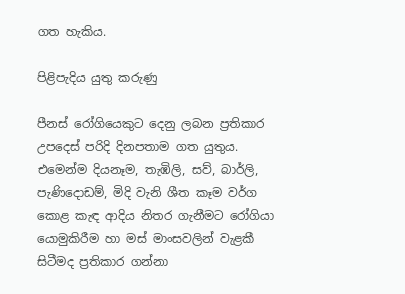ගත හැකිය.

පිළිපැදිය යුතු කරුණු

පීනස් රෝගියෙකුට දෙනු ලබන ප්‍රතිකාර උපදෙස් පරිදි දිනපතාම ගත යුතුය. එමෙන්ම දියනෑම, තැඹිලි, සව්, බාර්ලි, පැණිදොඩම්, මිදි වැනි ශීත කෑම වර්ග කොළ කැඳ ආදිය නිතර ගැනීමට රෝගියා යොමුකිරීම හා මස් මාංසවලින් වැළකී සිටීමද ප්‍රතිකාර ගන්නා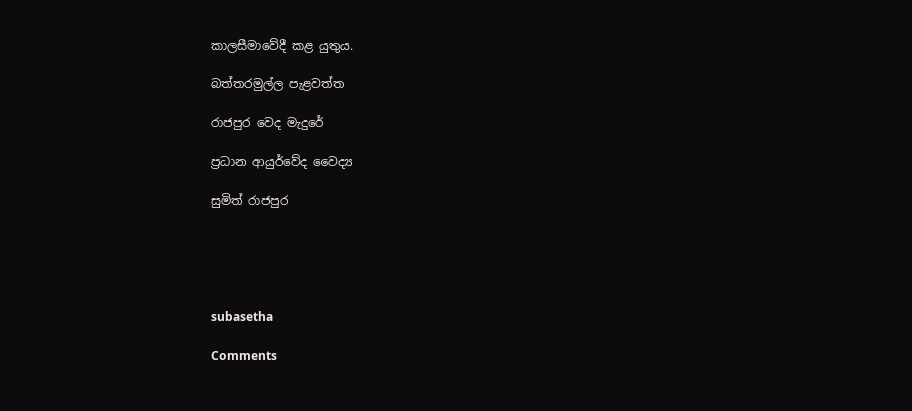කාලසීමාවේදී කළ යුතුය.

බත්තරමුල්ල පැළවත්ත

රාජපුර වෙද මැදුරේ

ප්‍රධාන ආයුර්වේද වෛද්‍ය

සුමිත් රාජපුර





subasetha

Comments